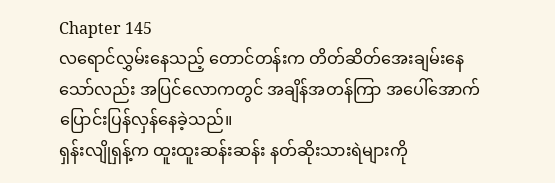Chapter 145
လရောင်လွှမ်းနေသည့် တောင်တန်းက တိတ်ဆိတ်အေးချမ်းနေသော်လည်း အပြင်လောကတွင် အချိန်အတန်ကြာ အပေါ်အောက်ပြောင်းပြန်လှန်နေခဲ့သည်။
ရှန်းလျိုရှန့်က ထူးထူးဆန်းဆန်း နတ်ဆိုးသားရဲများကို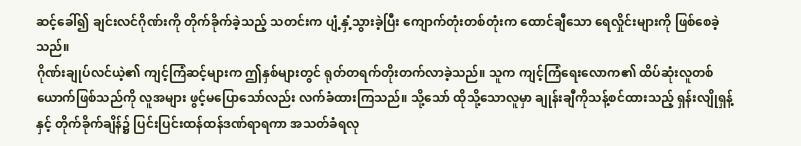ဆင့်ခေါ်၍ ချင်းလင်ဂိုဏ်းကို တိုက်ခိုက်ခဲ့သည့် သတင်းက ပျံ့နှံ့သွားခဲ့ပြီး ကျောက်တုံးတစ်တုံးက ထောင်ချီသော ရေလှိုင်းများကို ဖြစ်စေခဲ့သည်။
ဂိုဏ်းချုပ်လင်ယဲ့၏ ကျင့်ကြံဆင့်များက ဤနှစ်များတွင် ရုတ်တရက်တိုးတက်လာခဲ့သည်။ သူက ကျင့်ကြံရေးလောက၏ ထိပ်ဆုံးလူတစ်ယောက်ဖြစ်သည်ကို လူအများ ဖွင့်မပြောသော်လည်း လက်ခံထားကြသည်။ သို့သော် ထိုသို့သောလူမှာ ချုန်းချီကိုသန့်စင်ထားသည့် ရှန်းလျိုရှန့်နှင့် တိုက်ခိုက်ချိန်၌ ပြင်းပြင်းထန်ထန်ဒဏ်ရာရကာ အသတ်ခံရလု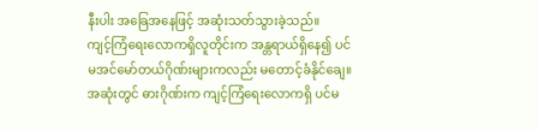နီးပါး အခြေအနေဖြင့် အဆုံးသတ်သွားခဲ့သည်။
ကျင့်ကြံရေးလောကရှိလူတိုင်းက အန္တရာယ်ရှိနေ၍ ပင်မအင်မော်တယ်ဂိုဏ်းများကလည်း မတောင့်ခံနိုင်ချေ။ အဆုံးတွင် ဓားဂိုဏ်းက ကျင့်ကြံရေးလောကရှိ ပင်မ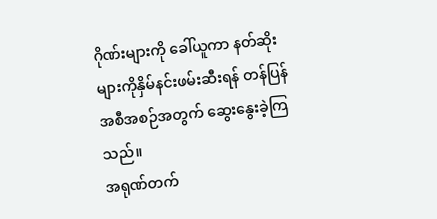ဂိုဏ်းများကို ခေါ်ယူကာ နတ်ဆိုးများကိုနှိမ်နင်းဖမ်းဆီးရန် တန်ပြန်အစီအစဉ်အတွက် ဆွေးနွေးခဲ့ကြသည်။
အရုဏ်တက်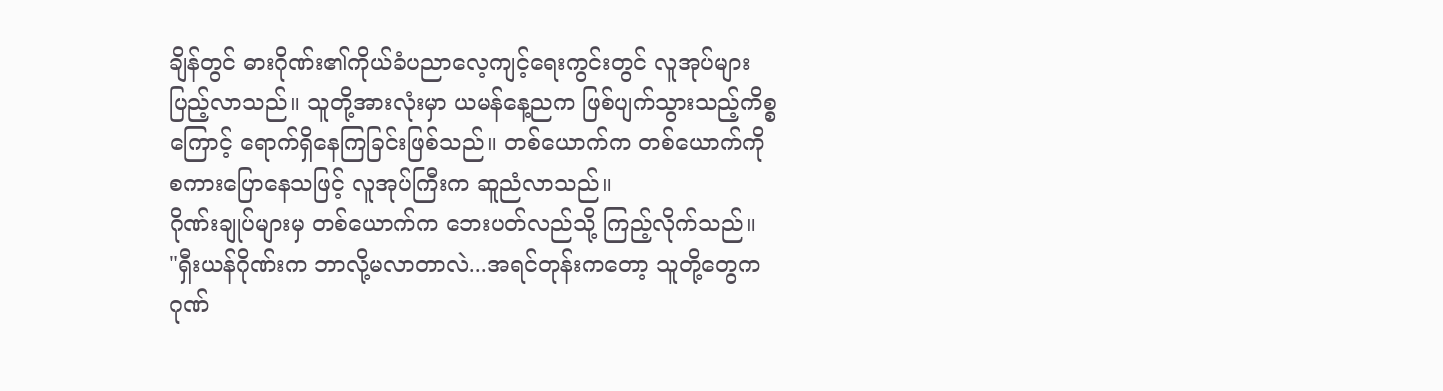ချိန်တွင် ဓားဂိုဏ်း၏ကိုယ်ခံပညာလေ့ကျင့်ရေးကွင်းတွင် လူအုပ်များပြည့်လာသည်။ သူတို့အားလုံးမှာ ယမန်နေ့ညက ဖြစ်ပျက်သွားသည့်ကိစ္စကြောင့် ရောက်ရှိနေကြခြင်းဖြစ်သည်။ တစ်ယောက်က တစ်ယောက်ကို စကားပြောနေသဖြင့် လူအုပ်ကြီးက ဆူညံလာသည်။
ဂိုဏ်းချုပ်များမှ တစ်ယောက်က ဘေးပတ်လည်သို့ ကြည့်လိုက်သည်။
"ရှီးယန်ဂိုဏ်းက ဘာလို့မလာတာလဲ...အရင်တုန်းကတော့ သူတို့တွေက ဂုဏ်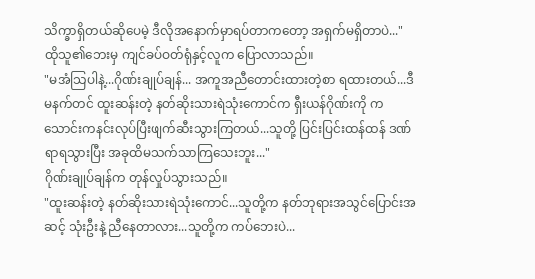သိက္ခာရှိတယ်ဆိုပေမဲ့ ဒီလိုအနောက်မှာရပ်တာကတော့ အရှက်မရှိတာပဲ..."
ထိုသူ၏ဘေးမှ ကျင်ခပ်ဝတ်ရုံနှင့်လူက ပြောလာသည်။
"မအံသြပါနဲ့...ဂိုဏ်းချုပ်ချန်... အကူအညီတောင်းထားတဲ့စာ ရထားတယ်...ဒီမနက်တင် ထူးဆန်းတဲ့ နတ်ဆိုးသားရဲသုံးကောင်က ရှီးယန်ဂိုဏ်းကို ကသောင်းကနင်းလုပ်ပြီးဖျက်ဆီးသွားကြတယ်...သူတို့ ပြင်းပြင်းထန်ထန် ဒဏ်ရာရသွားပြီး အခုထိမသက်သာကြသေးဘူး..."
ဂိုဏ်းချုပ်ချန်က တုန်လှုပ်သွားသည်။
"ထူးဆန်းတဲ့ နတ်ဆိုးသားရဲသုံးကောင်...သူတို့က နတ်ဘုရားအသွင်ပြောင်းအဆင့် သုံးဦးနဲ့ ညီနေတာလား...သူတို့က ကပ်ဘေးပဲ...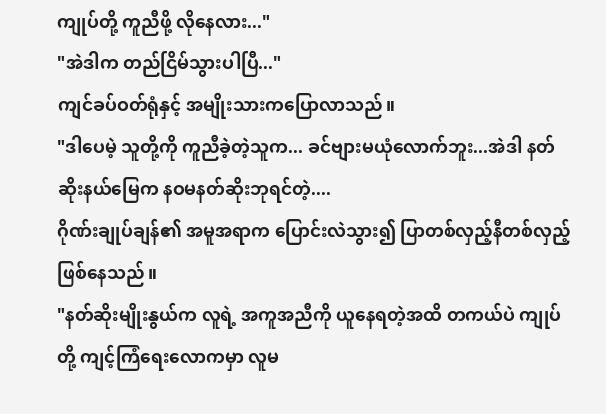ကျုပ်တို့ ကူညီဖို့ လိုနေလား..."
"အဲဒါက တည်ငြိမ်သွားပါပြီ..."
ကျင်ခပ်ဝတ်ရုံနှင့် အမျိုးသားကပြောလာသည်။
"ဒါပေမဲ့ သူတို့ကို ကူညီခဲ့တဲ့သူက... ခင်ဗျားမယုံလောက်ဘူး...အဲဒါ နတ်ဆိုးနယ်မြေက နဝမနတ်ဆိုးဘုရင်တဲ့....
ဂိုဏ်းချုပ်ချန်၏ အမူအရာက ပြောင်းလဲသွား၍ ပြာတစ်လှည့်နီတစ်လှည့် ဖြစ်နေသည်။
"နတ်ဆိုးမျိုးနွယ်က လူရဲ့ အကူအညီကို ယူနေရတဲ့အထိ တကယ်ပဲ ကျုပ်တို့ ကျင့်ကြံရေးလောကမှာ လူမ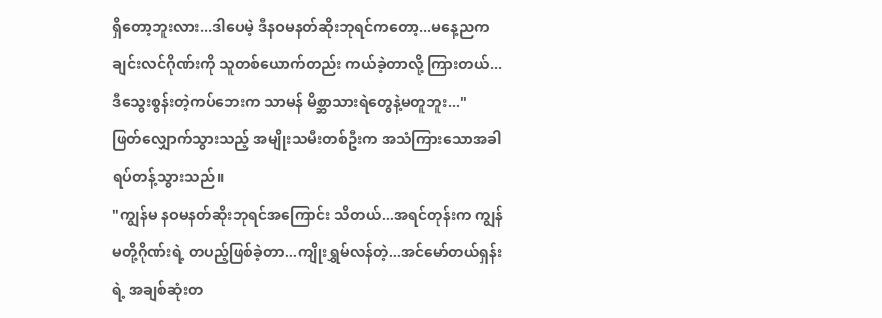ရှိတော့ဘူးလား...ဒါပေမဲ့ ဒီနဝမနတ်ဆိုးဘုရင်ကတော့...မနေ့ညက ချင်းလင်ဂိုဏ်းကို သူတစ်ယောက်တည်း ကယ်ခဲ့တာလို့ ကြားတယ်...ဒီသွေးစွန်းတဲ့ကပ်ဘေးက သာမန် မိစ္ဆာသားရဲတွေနဲ့မတူဘူး..."
ဖြတ်လျှောက်သွားသည့် အမျိုးသမီးတစ်ဦးက အသံကြားသောအခါ ရပ်တန့်သွားသည်။
"ကျွန်မ နဝမနတ်ဆိုးဘုရင်အကြောင်း သိတယ်...အရင်တုန်းက ကျွန်မတို့ဂိုဏ်းရဲ့ တပည့်ဖြစ်ခဲ့တာ...ကျိုးရွှမ်လန်တဲ့...အင်မော်တယ်ရှန်းရဲ့ အချစ်ဆုံးတ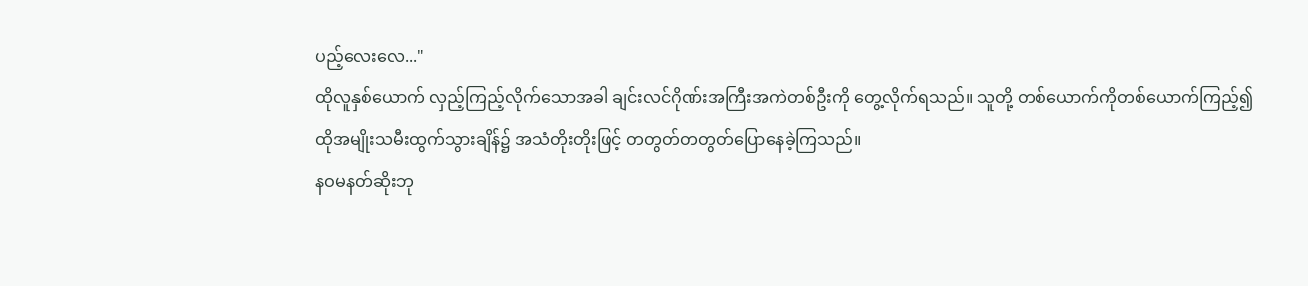ပည့်လေးလေ..."
ထိုလူနှစ်ယောက် လှည့်ကြည့်လိုက်သောအခါ ချင်းလင်ဂိုဏ်းအကြီးအကဲတစ်ဦးကို တွေ့လိုက်ရသည်။ သူတို့ တစ်ယောက်ကိုတစ်ယောက်ကြည့်၍ ထိုအမျိုးသမီးထွက်သွားချိန်၌ အသံတိုးတိုးဖြင့် တတွတ်တတွတ်ပြောနေခဲ့ကြသည်။
နဝမနတ်ဆိုးဘု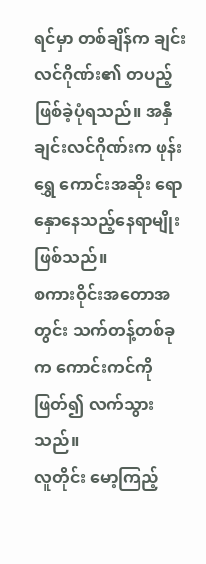ရင်မှာ တစ်ချိန်က ချင်းလင်ဂိုဏ်း၏ တပည့်ဖြစ်ခဲ့ပုံရသည်။ အနှီချင်းလင်ဂိုဏ်းက ဖုန်းရွှေ ကောင်းအဆိုး ရောနှောနေသည့်နေရာမျိုးဖြစ်သည်။
စကားဝိုင်းအတောအတွင်း သက်တန့်တစ်ခုက ကောင်းကင်ကိုဖြတ်၍ လက်သွားသည်။
လူတိုင်း မော့ကြည့်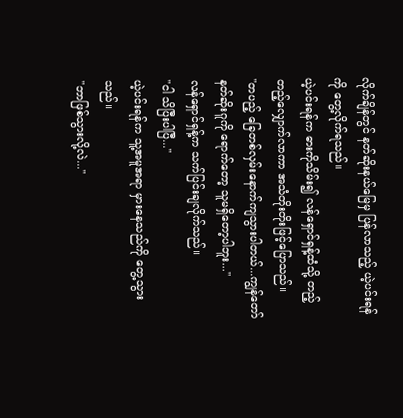လိုက်ချိန်တွင် နတ်ဆိုးနယ်မြေမှ ပြန်လာသည့် ယဲ့ပင်းရန်ကို တွေ့လိုက်ရသည်။
ယဲ့ပင်းရန်က ဓားကိုသိမ်း၍ လန်ရှောင်ရှန့်ထံသို့ တည့်တည့်လျှောက်လာကာ အသံတိုးတိုးဖြင့်ပြောသည်။
"တပည့် ခြေတစ်လှမ်းနောက်ကျသွားပါတယ်...ကျွန်တော် နတ်ဆိုးဂူကို ရောက်တော့ သူမရှိတော့ပါဘူး..."
လန်ရှောင်ရှန့်က သက်ပြင်းချလိုက်သည်။
"ငါ သိပြီးပါပြီ..."
ယဲ့ပင်းရန်က သူ့အမူအရာ မှားနေသည်ကို တွေ့သွားသည်။
"ဘာဖြစ်သွားလို့လဲ..."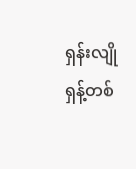ရှန်းလျိုရှန့်တစ်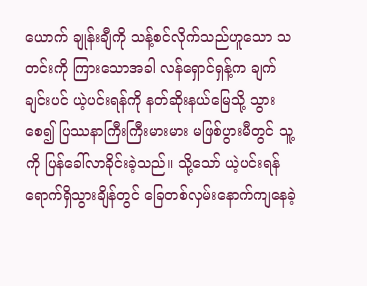ယောက် ချုန်းချီကို သန့်စင်လိုက်သည်ဟူသော သတင်းကို ကြားသောအခါ လန်ရှောင်ရှန့်က ချက်ချင်းပင် ယဲ့ပင်းရန်ကို နတ်ဆိုးနယ်မြေသို့ သွားစေ၍ ပြဿနာကြီးကြီးမားမား မဖြစ်ပွားမီတွင် သူ့ကို ပြန်ခေါ်လာခိုင်းခဲ့သည်။ သို့သော် ယဲ့ပင်းရန်ရောက်ရှိသွားချိန်တွင် ခြေတစ်လှမ်းနောက်ကျနေခဲ့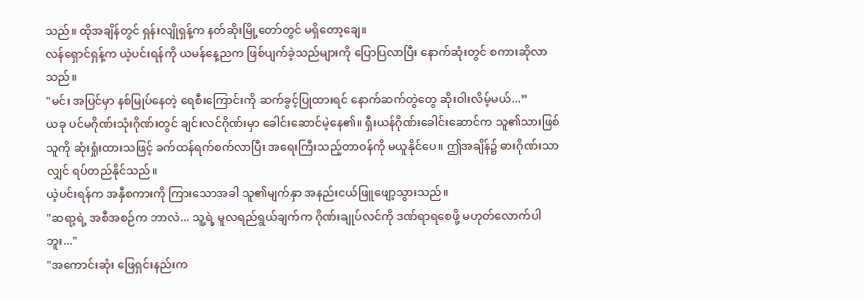သည်။ ထိုအချိန်တွင် ရှန်းလျိုရှန့်က နတ်ဆိုးမြို့တော်တွင် မရှိတော့ချေ။
လန်ရှောင်ရှန့်က ယဲ့ပင်းရန်ကို ယမန်နေ့ညက ဖြစ်ပျက်ခဲ့သည်များကို ပြောပြလာပြီး နောက်ဆုံးတွင် စကားဆိုလာသည်။
"မင်း အပြင်မှာ နစ်မြုပ်နေတဲ့ ရေစီးကြောင်းကို ဆက်ခွင့်ပြုထားရင် နောက်ဆက်တွဲတွေ ဆိုးဝါးလိမ့်မယ်...”
ယခု ပင်မဂိုဏ်းသုံးဂိုဏ်းတွင် ချင်းလင်ဂိုဏ်းမှာ ခေါင်းဆောင်မဲ့နေ၏။ ရှီးယန်ဂိုဏ်းခေါင်းဆောင်က သူ၏သားဖြစ်သူကို ဆုံးရှုံးထားသဖြင့် ခက်ထန်ရက်စက်လာပြီး အရေးကြီးသည့်တာဝန်ကို မယူနိုင်ပေ။ ဤအချိန်၌ ဓားဂိုဏ်းသာလျှင် ရပ်တည်နိုင်သည်။
ယဲ့ပင်းရန်က အနှီစကားကို ကြားသောအခါ သူ၏မျက်နှာ အနည်းငယ်ဖြူဖျော့သွားသည်။
"ဆရာ့ရဲ့ အစီအစဉ်က ဘာလဲ... သူ့ရဲ့ မူလရည်ရွယ်ချက်က ဂိုဏ်းချုပ်လင်ကို ဒဏ်ရာရစေဖို့ မဟုတ်လောက်ပါဘူး..."
"အကောင်းဆုံး ဖြေရှင်းနည်းက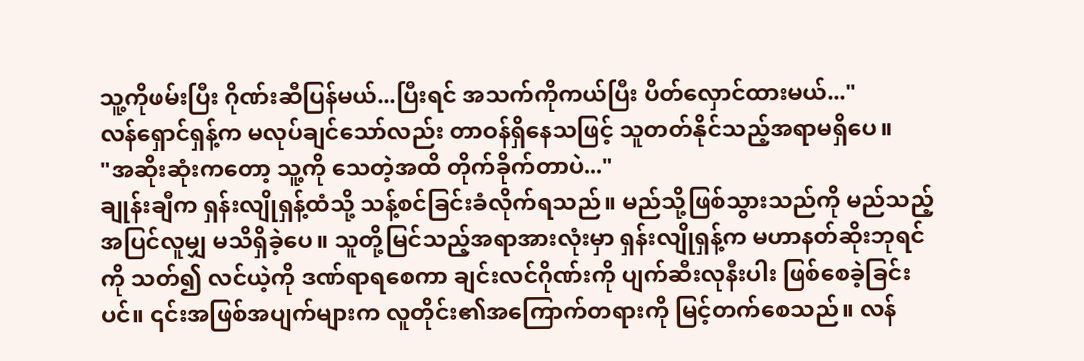သူ့ကိုဖမ်းပြီး ဂိုဏ်းဆီပြန်မယ်...ပြီးရင် အသက်ကိုကယ်ပြီး ပိတ်လှောင်ထားမယ်..."
လန်ရှောင်ရှန့်က မလုပ်ချင်သော်လည်း တာဝန်ရှိနေသဖြင့် သူတတ်နိုင်သည့်အရာမရှိပေ။
"အဆိုးဆုံးကတော့ သူ့ကို သေတဲ့အထိ တိုက်ခိုက်တာပဲ..."
ချုန်းချီက ရှန်းလျိုရှန့်ထံသို့ သန့်စင်ခြင်းခံလိုက်ရသည်။ မည်သို့ဖြစ်သွားသည်ကို မည်သည့်အပြင်လူမျှ မသိရှိခဲ့ပေ။ သူတို့မြင်သည့်အရာအားလုံးမှာ ရှန်းလျိုရှန့်က မဟာနတ်ဆိုးဘုရင်ကို သတ်၍ လင်ယဲ့ကို ဒဏ်ရာရစေကာ ချင်းလင်ဂိုဏ်းကို ပျက်ဆီးလုနီးပါး ဖြစ်စေခဲ့ခြင်းပင်။ ၎င်းအဖြစ်အပျက်များက လူတိုင်း၏အကြောက်တရားကို မြင့်တက်စေသည်။ လန်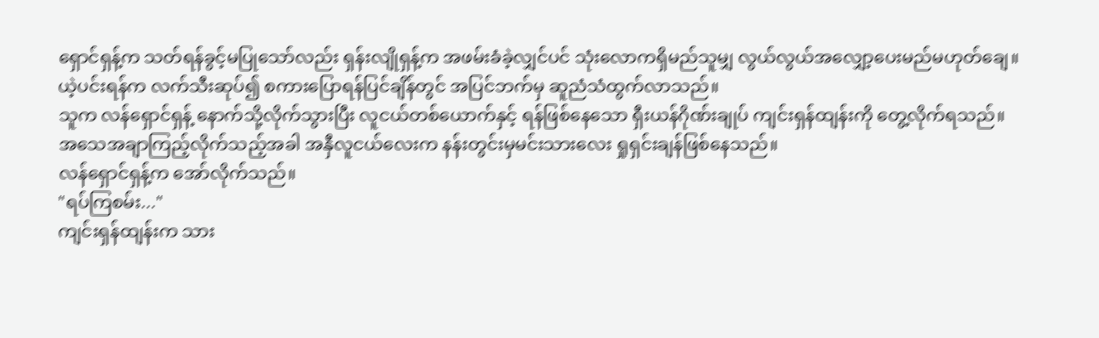ရှောင်ရှန့်က သတ်ရန်ခွင့်မပြုသော်လည်း ရှန်းလျိုရှန့်က အဖမ်းခံခဲ့လျှင်ပင် သုံးလောကရှိမည်သူမျှ လွယ်လွယ်အလျှော့ပေးမည်မဟုတ်ချေ။
ယဲ့ပင်းရန်က လက်သီးဆုပ်၍ စကားပြောရန်ပြင်ချိန်တွင် အပြင်ဘက်မှ ဆူညံသံထွက်လာသည်။
သူက လန်ရှောင်ရှန့် နောက်သို့လိုက်သွားပြီး လူငယ်တစ်ယောက်နှင့် ရန်ဖြစ်နေသော ရှီးယန်ဂိုဏ်းချုပ် ကျင်းရှန်ထျန်းကို တွေ့လိုက်ရသည်။ အသေအချာကြည့်လိုက်သည့်အခါ အနှီလူငယ်လေးက နန်းတွင်းမှမင်းသားလေး ရှုရှင်းချန်ဖြစ်နေသည်။
လန်ရှောင်ရှန့်က အော်လိုက်သည်။
"ရပ်ကြစမ်း..."
ကျင်းရှန်ထျန်းက သား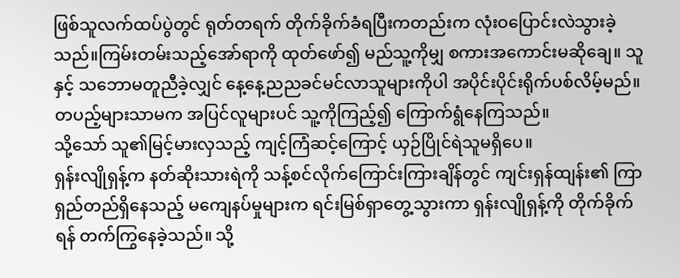ဖြစ်သူလက်ထပ်ပွဲတွင် ရုတ်တရက် တိုက်ခိုက်ခံရပြီးကတည်းက လုံးဝပြောင်းလဲသွားခဲ့သည်။ကြမ်းတမ်းသည့်အော်ရာကို ထုတ်ဖော်၍ မည်သူ့ကိုမျှ စကားအကောင်းမဆိုချေ။ သူနှင့် သဘောမတူညီခဲ့လျှင် နေ့နေ့ညညခင်မင်လာသူများကိုပါ အပိုင်းပိုင်းရိုက်ပစ်လိမ့်မည်။ တပည့်များသာမက အပြင်လူများပင် သူ့ကိုကြည့်၍ ကြောက်ရွံနေကြသည်။
သို့သော် သူ၏မြင့်မားလှသည့် ကျင့်ကြံဆင့်ကြောင့် ယှဉ်ပြိုင်ရဲသူမရှိပေ။
ရှန်းလျိုရှန့်က နတ်ဆိုးသားရဲကို သန့်စင်လိုက်ကြောင်းကြားချိန်တွင် ကျင်းရှန်ထျန်း၏ ကြာရှည်တည်ရှိနေသည့် မကျေနပ်မှုများက ရင်းမြစ်ရှာတွေ့သွားကာ ရှန်းလျိုရှန့်ကို တိုက်ခိုက်ရန် တက်ကြွနေခဲ့သည်။ သို့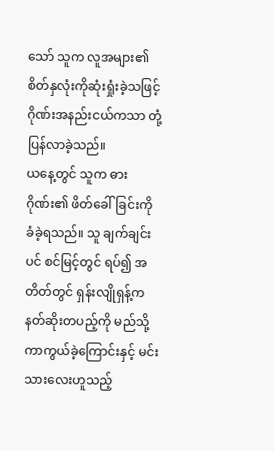သော် သူက လူအများ၏စိတ်နှလုံးကိုဆုံးရှုံးခဲ့သဖြင့် ဂိုဏ်းအနည်းငယ်ကသာ တုံ့ပြန်လာခဲ့သည်။
ယနေ့တွင် သူက ဓားဂိုဏ်း၏ ဖိတ်ခေါ်ခြင်းကို ခံခဲ့ရသည်။ သူ ချက်ချင်းပင် စင်မြင့်တွင် ရပ်၍ အတိတ်တွင် ရှန်းလျိုရှန့်က နတ်ဆိုးတပည့်ကို မည်သို့ကာကွယ်ခဲ့ကြောင်းနှင့် မင်းသားလေးဟူသည့်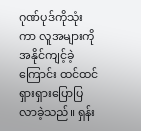ဂုဏ်ပုဒ်ကိုသုံးကာ လူအများကို အနိုင်ကျင့်ခဲ့ကြောင်း ထင်ထင်ရှားရှားပြောပြလာခဲ့သည်။ ရှန်း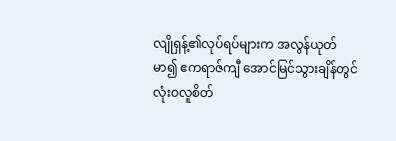လျိုရှန့်၏လုပ်ရပ်များက အလွန်ယုတ်မာ၍ ဧကရာဇ်ကျီ အောင်မြင်သွားချိန်တွင် လုံးဝလူစိတ်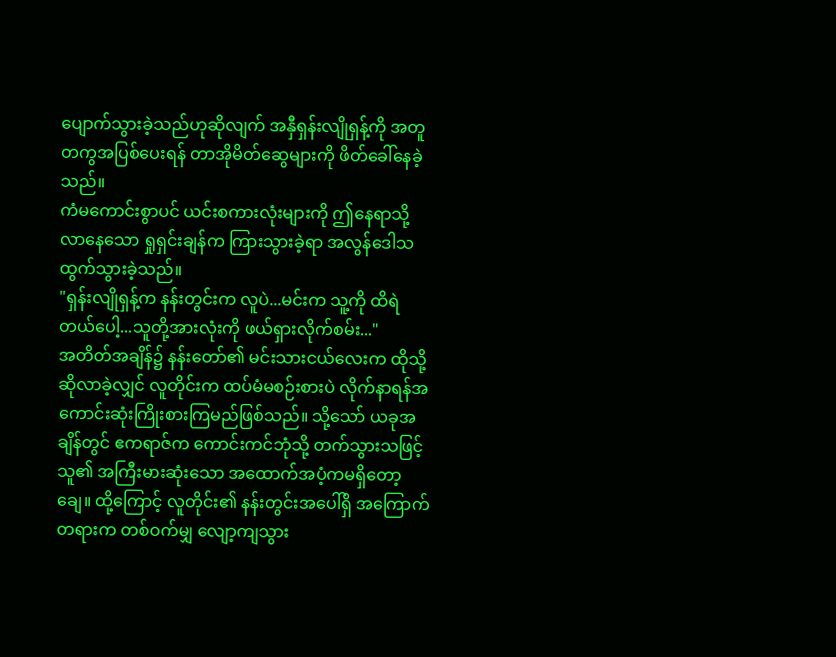ပျောက်သွားခဲ့သည်ဟုဆိုလျက် အနှီရှန်းလျိုရှန့်ကို အတူတကွအပြစ်ပေးရန် တာအိုမိတ်ဆွေများကို ဖိတ်ခေါ်နေခဲ့သည်။
ကံမကောင်းစွာပင် ယင်းစကားလုံးများကို ဤနေရာသို့ လာနေသော ရှုရှင်းချန်က ကြားသွားခဲ့ရာ အလွန်ဒေါသထွက်သွားခဲ့သည်။
"ရှန်းလျိုရှန့်က နန်းတွင်းက လူပဲ...မင်းက သူ့ကို ထိရဲတယ်ပေါ့...သူတို့အားလုံးကို ဖယ်ရှားလိုက်စမ်း..."
အတိတ်အချိန်၌ နန်းတော်၏ မင်းသားငယ်လေးက ထိုသို့ဆိုလာခဲ့လျှင် လူတိုင်းက ထပ်မံမစဉ်းစားပဲ လိုက်နာရန်အကောင်းဆုံးကြိုးစားကြမည်ဖြစ်သည်။ သို့သော် ယခုအချိန်တွင် ဧကရာဇ်က ကောင်းကင်ဘုံသို့ တက်သွားသဖြင့် သူ၏ အကြီးမားဆုံးသော အထောက်အပံ့ကမရှိတော့ချေ။ ထို့ကြောင့် လူတိုင်း၏ နန်းတွင်းအပေါ်ရှိ အကြောက်တရားက တစ်ဝက်မျှ လျော့ကျသွား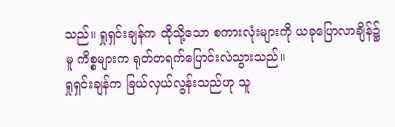သည်။ ရှုရှင်းချန်က ထိုသို့သော စကားလုံးများကို ယခုပြောလာချိန်၌မူ ကိစ္စများက ရုတ်တရက်ပြောင်းလဲသွားသည်။
ရှုရှင်းချန်က ခြယ်လှယ်လွန်းသည်ဟု သူ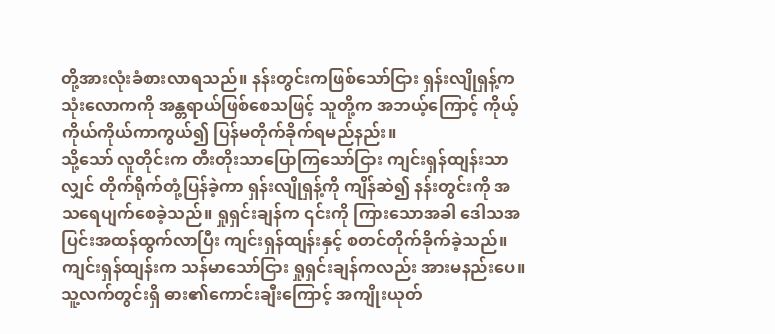တို့အားလုံးခံစားလာရသည်။ နန်းတွင်းကဖြစ်သော်ငြား ရှန်းလျိုရှန့်က သုံးလောကကို အန္တရာယ်ဖြစ်စေသဖြင့် သူတို့က အဘယ့်ကြောင့် ကိုယ့်ကိုယ်ကိုယ်ကာကွယ်၍ ပြန်မတိုက်ခိုက်ရမည်နည်း။
သို့သော် လူတိုင်းက တီးတိုးသာပြောကြသော်ငြား ကျင်းရှန်ထျန်းသာလျှင် တိုက်ရိုက်တုံ့ပြန်ခဲ့ကာ ရှန်းလျိုရှန့်ကို ကျိန်ဆဲ၍ နန်းတွင်းကို အသရေပျက်စေခဲ့သည်။ ရှုရှင်းချန်က ၎င်းကို ကြားသောအခါ ဒေါသအပြင်းအထန်ထွက်လာပြီး ကျင်းရှန်ထျန်းနှင့် စတင်တိုက်ခိုက်ခဲ့သည်။
ကျင်းရှန်ထျန်းက သန်မာသော်ငြား ရှုရှင်းချန်ကလည်း အားမနည်းပေ။ သူ့လက်တွင်းရှိ ဓား၏ကောင်းချီးကြောင့် အကျိုးယုတ်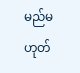မည်မဟုတ်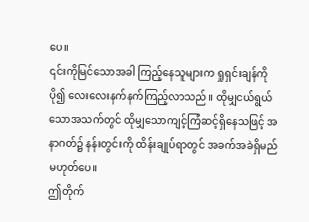ပေ။
၎င်းကိုမြင်သောအခါ ကြည့်နေသူများက ရှုရှင်းချန်ကို ပို၍ လေးလေးနက်နက်ကြည့်လာသည်။ ထိုမျှငယ်ရွယ်သောအသက်တွင် ထိုမျှသောကျင့်ကြံဆင့်ရှိနေသဖြင့် အနာဂတ်၌ နန်းတွင်းကို ထိန်းချုပ်ရာတွင် အခက်အခဲရှိမည်မဟုတ်ပေ။
ဤတိုက်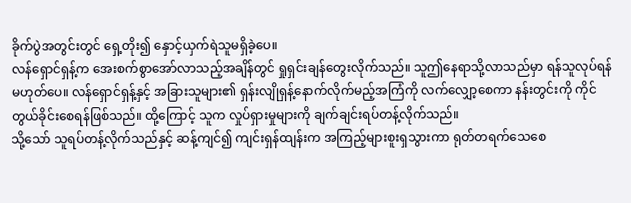ခိုက်ပွဲအတွင်းတွင် ရှေ့တိုး၍ နှောင့်ယှက်ရဲသူမရှိခဲ့ပေ။
လန်ရှောင်ရှန့်က အေးစက်စွာအော်လာသည့်အချိန်တွင် ရှုရှင်းချန်တွေးလိုက်သည်။ သူဤနေရာသို့လာသည်မှာ ရန်သူလုပ်ရန်မဟုတ်ပေ။ လန်ရှောင်ရှန့်နှင့် အခြားသူများ၏ ရှန်းလျိုရှန့်နောက်လိုက်မည့်အကြံကို လက်လျှော့စေကာ နန်းတွင်းကို ကိုင်တွယ်ခိုင်းစေရန်ဖြစ်သည်။ ထို့ကြောင့် သူက လှုပ်ရှားမှုများကို ချက်ချင်းရပ်တန့်လိုက်သည်။
သို့သော် သူရပ်တန့်လိုက်သည်နှင့် ဆန့်ကျင်၍ ကျင်းရှန်ထျန်းက အကြည့်များစူးရှသွားကာ ရုတ်တရက်သေစေ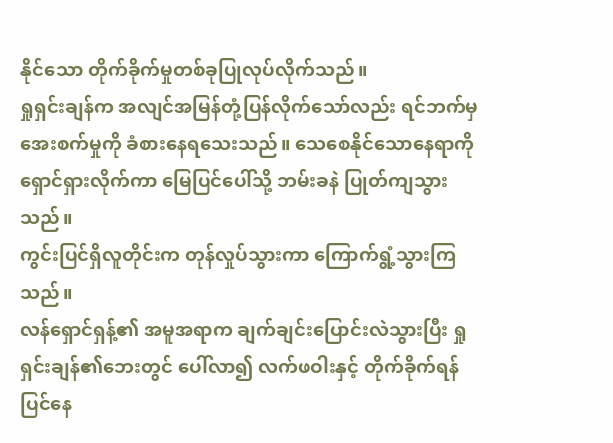နိုင်သော တိုက်ခိုက်မှုတစ်ခုပြုလုပ်လိုက်သည်။
ရှုရှင်းချန်က အလျင်အမြန်တုံ့ပြန်လိုက်သော်လည်း ရင်ဘက်မှအေးစက်မှုကို ခံစားနေရသေးသည်။ သေစေနိုင်သောနေရာကို ရှောင်ရှားလိုက်ကာ မြေပြင်ပေါ်သို့ ဘမ်းခနဲ ပြုတ်ကျသွားသည်။
ကွင်းပြင်ရှိလူတိုင်းက တုန်လှုပ်သွားကာ ကြောက်ရွံ့သွားကြသည်။
လန်ရှောင်ရှန့်၏ အမူအရာက ချက်ချင်းပြောင်းလဲသွားပြီး ရှုရှင်းချန်၏ဘေးတွင် ပေါ်လာ၍ လက်ဖဝါးနှင့် တိုက်ခိုက်ရန်ပြင်နေ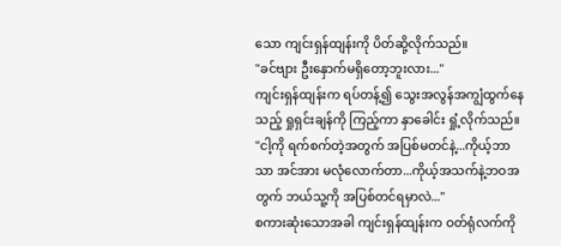သော ကျင်းရှန်ထျန်းကို ပိတ်ဆို့လိုက်သည်။
"ခင်ဗျား ဦးနှောက်မရှိတော့ဘူးလား..."
ကျင်းရှန်ထျန်းက ရပ်တန့်၍ သွေးအလွန်အကျွံထွက်နေသည့် ရှုရှင်းချန်ကို ကြည့်ကာ နှာခေါင်း ရှုံ့လိုက်သည်။
"ငါ့ကို ရက်စက်တဲ့အတွက် အပြစ်မတင်နဲ့...ကိုယ့်ဘာသာ အင်အား မလုံလောက်တာ...ကိုယ့်အသက်နဲ့ဘဝအတွက် ဘယ်သူ့ကို အပြစ်တင်ရမှာလဲ..."
စကားဆုံးသောအခါ ကျင်းရှန်ထျန်းက ဝတ်ရုံလက်ကို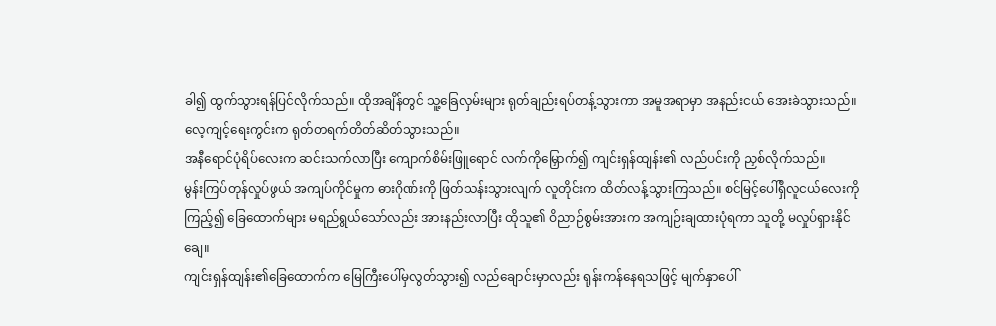ခါ၍ ထွက်သွားရန်ပြင်လိုက်သည်။ ထိုအချိန်တွင် သူ့ခြေလှမ်းများ ရုတ်ချည်းရပ်တန့်သွားကာ အမူအရာမှာ အနည်းငယ် အေးခဲသွားသည်။
လေ့ကျင့်ရေးကွင်းက ရုတ်တရက်တိတ်ဆိတ်သွားသည်။
အနီရောင်ပုံရိပ်လေးက ဆင်းသက်လာပြီး ကျောက်စိမ်းဖြူရောင် လက်ကိုမြှောက်၍ ကျင်းရှန်ထျန်း၏ လည်ပင်းကို ညှစ်လိုက်သည်။
မွန်းကြပ်တုန်လှုပ်ဖွယ် အကျပ်ကိုင်မှုက ဓားဂိုဏ်းကို ဖြတ်သန်းသွားလျက် လူတိုင်းက ထိတ်လန့်သွားကြသည်။ စင်မြင့်ပေါ်ရှိလူငယ်လေးကို ကြည့်၍ ခြေထောက်များ မရည်ရွယ်သော်လည်း အားနည်းလာပြီး ထိုသူ၏ ဝိညာဉ်စွမ်းအားက အကျဉ်းချထားပုံရကာ သူတို့ မလှုပ်ရှားနိုင်ချေ။
ကျင်းရှန်ထျန်း၏ခြေထောက်က မြေကြီးပေါ်မှလွတ်သွား၍ လည်ချောင်းမှာလည်း ရုန်းကန်နေရသဖြင့် မျက်နှာပေါ်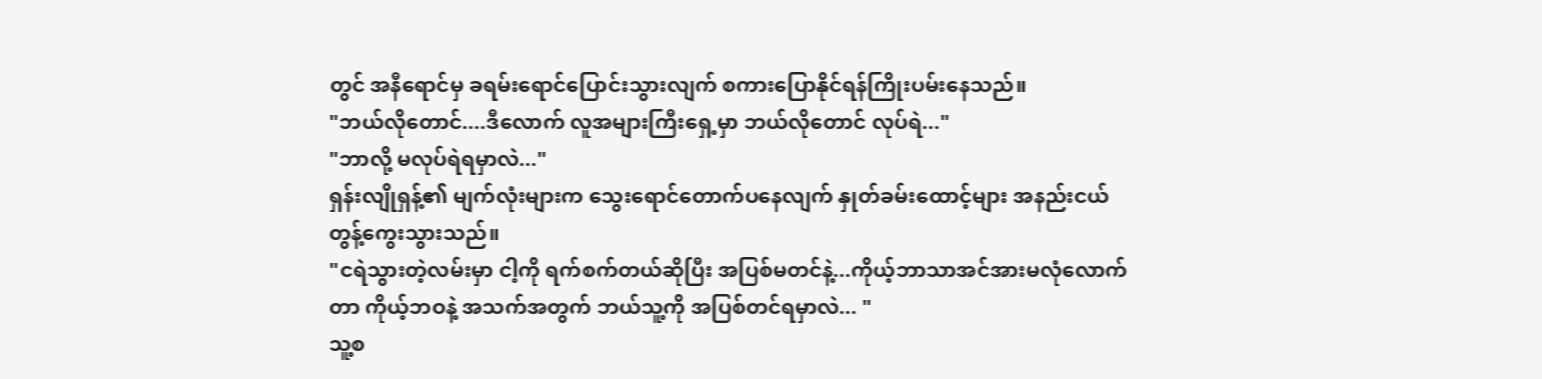တွင် အနီရောင်မှ ခရမ်းရောင်ပြောင်းသွားလျက် စကားပြောနိုင်ရန်ကြိုးပမ်းနေသည်။
"ဘယ်လိုတောင်....ဒီလောက် လူအများကြီးရှေ့မှာ ဘယ်လိုတောင် လုပ်ရဲ..."
"ဘာလို့ မလုပ်ရဲရမှာလဲ..."
ရှန်းလျိုရှန့်၏ မျက်လုံးများက သွေးရောင်တောက်ပနေလျက် နှုတ်ခမ်းထောင့်များ အနည်းငယ် တွန့်ကွေးသွားသည်။
"ငရဲသွားတဲ့လမ်းမှာ ငါ့ကို ရက်စက်တယ်ဆိုပြီး အပြစ်မတင်နဲ့...ကိုယ့်ဘာသာအင်အားမလုံလောက်တာ ကိုယ့်ဘဝနဲ့ အသက်အတွက် ဘယ်သူ့ကို အပြစ်တင်ရမှာလဲ... "
သူ့စ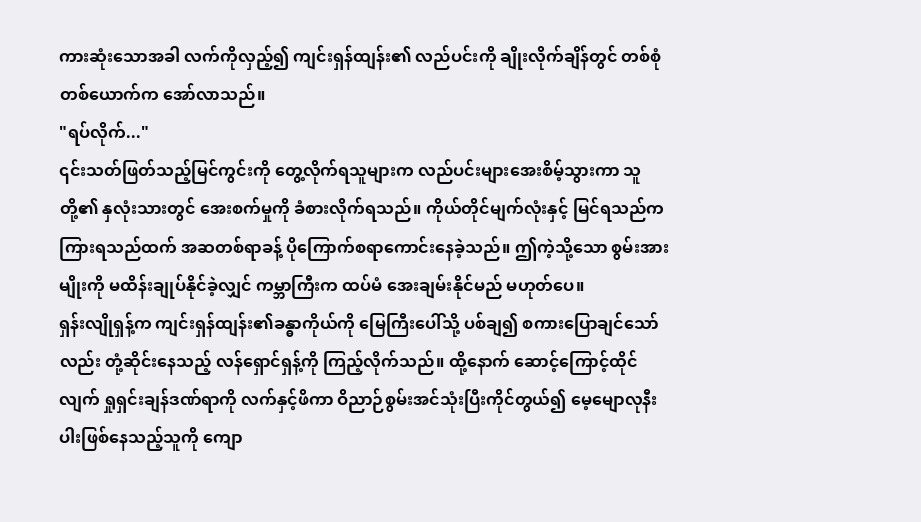ကားဆုံးသောအခါ လက်ကိုလှည့်၍ ကျင်းရှန်ထျန်း၏ လည်ပင်းကို ချိုးလိုက်ချိန်တွင် တစ်စုံတစ်ယောက်က အော်လာသည်။
"ရပ်လိုက်..."
၎င်းသတ်ဖြတ်သည့်မြင်ကွင်းကို တွေ့လိုက်ရသူများက လည်ပင်းများအေးစိမ့်သွားကာ သူတို့၏ နှလုံးသားတွင် အေးစက်မှုကို ခံစားလိုက်ရသည်။ ကိုယ်တိုင်မျက်လုံးနှင့် မြင်ရသည်က ကြားရသည်ထက် အဆတစ်ရာခန့် ပိုကြောက်စရာကောင်းနေခဲ့သည်။ ဤကဲ့သို့သော စွမ်းအားမျိုးကို မထိန်းချုပ်နိုင်ခဲ့လျှင် ကမ္ဘာကြီးက ထပ်မံ အေးချမ်းနိုင်မည် မဟုတ်ပေ။
ရှန်းလျိုရှန့်က ကျင်းရှန်ထျန်း၏ခန္ဓာကိုယ်ကို မြေကြီးပေါ်သို့ ပစ်ချ၍ စကားပြောချင်သော်လည်း တုံ့ဆိုင်းနေသည့် လန်ရှောင်ရှန့်ကို ကြည့်လိုက်သည်။ ထို့နောက် ဆောင့်ကြောင့်ထိုင်လျက် ရှုရှင်းချန်ဒဏ်ရာကို လက်နှင့်ဖိကာ ဝိညာဉ်စွမ်းအင်သုံးပြီးကိုင်တွယ်၍ မေ့မျောလုနီးပါးဖြစ်နေသည့်သူကို ကျော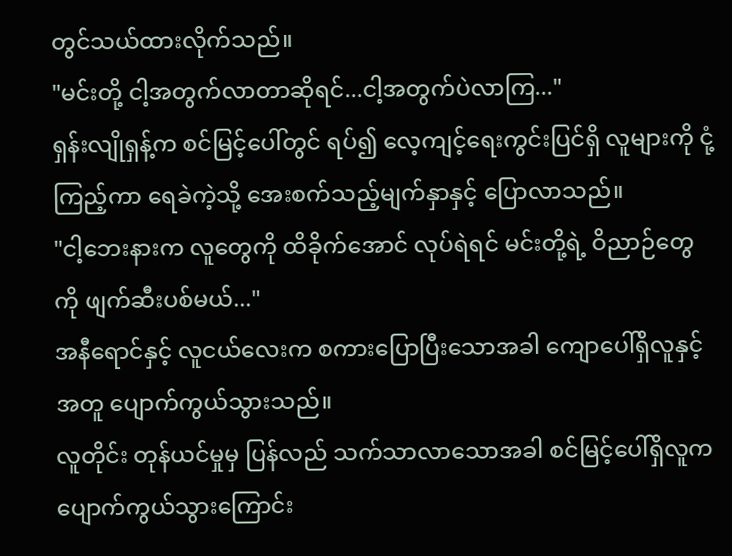တွင်သယ်ထားလိုက်သည်။
"မင်းတို့ ငါ့အတွက်လာတာဆိုရင်...ငါ့အတွက်ပဲလာကြ..."
ရှန်းလျိုရှန့်က စင်မြင့်ပေါ်တွင် ရပ်၍ လေ့ကျင့်ရေးကွင်းပြင်ရှိ လူများကို ငုံ့ကြည့်ကာ ရေခဲကဲ့သို့ အေးစက်သည့်မျက်နှာနှင့် ပြောလာသည်။
"ငါ့ဘေးနားက လူတွေကို ထိခိုက်အောင် လုပ်ရဲရင် မင်းတို့ရဲ့ ဝိညာဉ်တွေကို ဖျက်ဆီးပစ်မယ်..."
အနီရောင်နှင့် လူငယ်လေးက စကားပြောပြီးသောအခါ ကျောပေါ်ရှိလူနှင့်အတူ ပျောက်ကွယ်သွားသည်။
လူတိုင်း တုန်ယင်မှုမှ ပြန်လည် သက်သာလာသောအခါ စင်မြင့်ပေါ်ရှိလူက ပျောက်ကွယ်သွားကြောင်း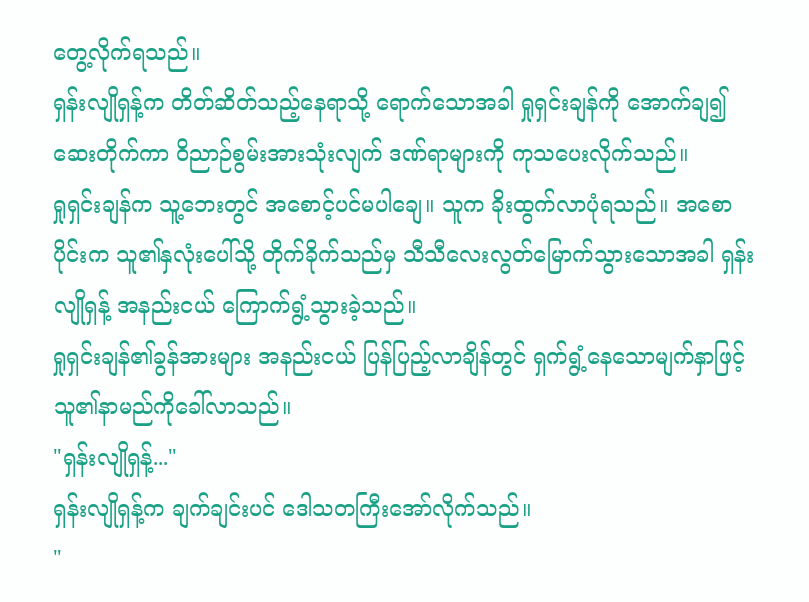တွေ့လိုက်ရသည်။
ရှန်းလျိုရှန့်က တိတ်ဆိတ်သည့်နေရာသို့ ရောက်သောအခါ ရှုရှင်းချန်ကို အောက်ချ၍ ဆေးတိုက်ကာ ဝိညာဉ်စွမ်းအားသုံးလျက် ဒဏ်ရာများကို ကုသပေးလိုက်သည်။
ရှုရှင်းချန်က သူ့ဘေးတွင် အစောင့်ပင်မပါချေ။ သူက ခိုးထွက်လာပုံရသည်။ အစောပိုင်းက သူ၏နှလုံးပေါ်သို့ တိုက်ခိုက်သည်မှ သီသီလေးလွတ်မြောက်သွားသောအခါ ရှန်းလျိုရှန့် အနည်းငယ် ကြောက်ရွံ့သွားခဲ့သည်။
ရှုရှင်းချန်၏ခွန်အားများ အနည်းငယ် ပြန်ပြည့်လာချိန်တွင် ရှက်ရွံ့နေသောမျက်နှာဖြင့် သူ၏နာမည်ကိုခေါ်လာသည်။
"ရှန်းလျိုရှန့်..."
ရှန်းလျိုရှန့်က ချက်ချင်းပင် ဒေါသတကြီးအော်လိုက်သည်။
"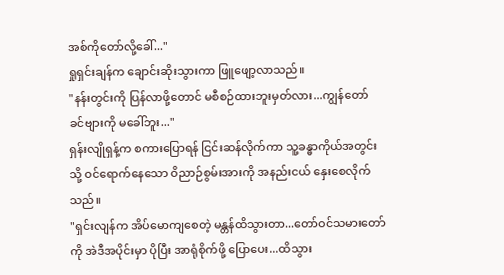အစ်ကိုတော်လို့ခေါ်..."
ရှုရှင်းချန်က ချောင်းဆိုးသွားကာ ဖြူဖျော့လာသည်။
"နန်းတွင်းကို ပြန်လာဖို့တောင် မစီစဉ်ထားဘူးမှတ်လား...ကျွန်တော် ခင်ဗျားကို မခေါ်ဘူး..."
ရှန်းလျိုရှန့်က စကားပြောရန် ငြင်းဆန်လိုက်ကာ သူ့ခန္ဓာကိုယ်အတွင်းသို့ ဝင်ရောက်နေသော ဝိညာဉ်စွမ်းအားကို အနည်းငယ် နှေးစေလိုက်သည်။
"ရှင်းလျန်က အိပ်မောကျစေတဲ့ မန္တန်ထိသွားတာ...တော်ဝင်သမားတော်ကို အဲဒီအပိုင်းမှာ ပိုပြီး အာရုံစိုက်ဖို့ ပြောပေး...ထိသွား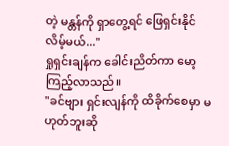တဲ့ မန္တန်ကို ရှာတွေ့ရင် ဖြေရှင်းနိုင်လိမ့်မယ်..."
ရှုရှင်းချန်က ခေါင်းညိတ်ကာ မော့ကြည့်လာသည်။
"ခင်ဗျား ရှင်းလျန်ကို ထိခိုက်စေမှာ မဟုတ်ဘူးဆို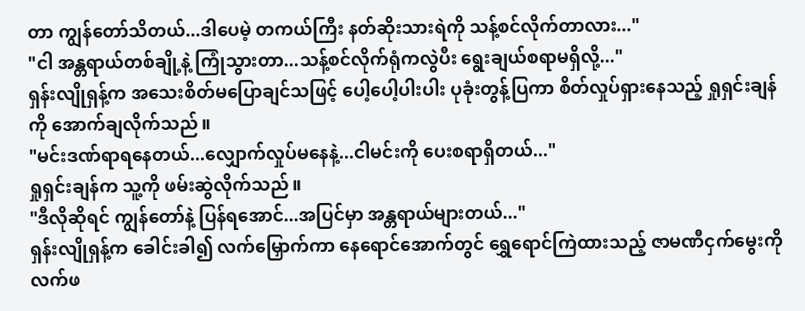တာ ကျွန်တော်သိတယ်...ဒါပေမဲ့ တကယ်ကြီး နတ်ဆိုးသားရဲကို သန့်စင်လိုက်တာလား..."
"ငါ အန္တရာယ်တစ်ချို့နဲ့ ကြုံသွားတာ...သန့်စင်လိုက်ရုံကလွဲပီး ရွေးချယ်စရာမရှိလို့..."
ရှန်းလျိုရှန့်က အသေးစိတ်မပြောချင်သဖြင့် ပေါ့ပေါ့ပါးပါး ပုခုံးတွန့်ပြကာ စိတ်လှုပ်ရှားနေသည့် ရှုရှင်းချန်ကို အောက်ချလိုက်သည်။
"မင်းဒဏ်ရာရနေတယ်...လျှောက်လှုပ်မနေနဲ့...ငါမင်းကို ပေးစရာရှိတယ်..."
ရှုရှင်းချန်က သူ့ကို ဖမ်းဆွဲလိုက်သည်။
"ဒီလိုဆိုရင် ကျွန်တော်နဲ့ ပြန်ရအောင်...အပြင်မှာ အန္တရာယ်များတယ်..."
ရှန်းလျိုရှန့်က ခေါင်းခါ၍ လက်မြှောက်ကာ နေရောင်အောက်တွင် ရွှေရောင်ကြဲထားသည့် ဇာမဏီငှက်မွေးကို လက်ဖ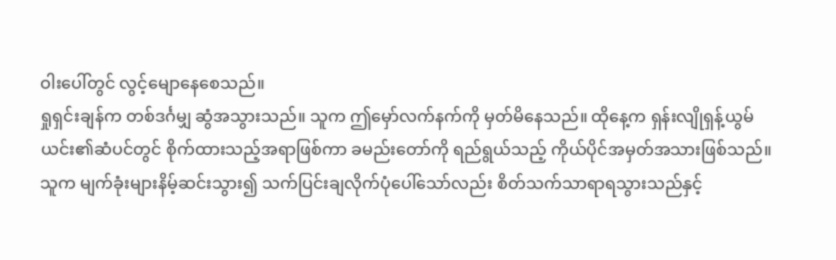ဝါးပေါ်တွင် လွင့်မျောနေစေသည်။
ရှုရှင်းချန်က တစ်ဒင်္ဂမျှ ဆွံအသွားသည်။ သူက ဤမှော်လက်နက်ကို မှတ်မိနေသည်။ ထိုနေ့က ရှန်းလျိုရှန့်ယွမ်ယင်း၏ဆံပင်တွင် စိုက်ထားသည့်အရာဖြစ်ကာ ခမည်းတော်ကို ရည်ရွယ်သည့် ကိုယ်ပိုင်အမှတ်အသားဖြစ်သည်။
သူက မျက်ခုံးများနိမ့်ဆင်းသွား၍ သက်ပြင်းချလိုက်ပုံပေါ်သော်လည်း စိတ်သက်သာရာရသွားသည်နှင့်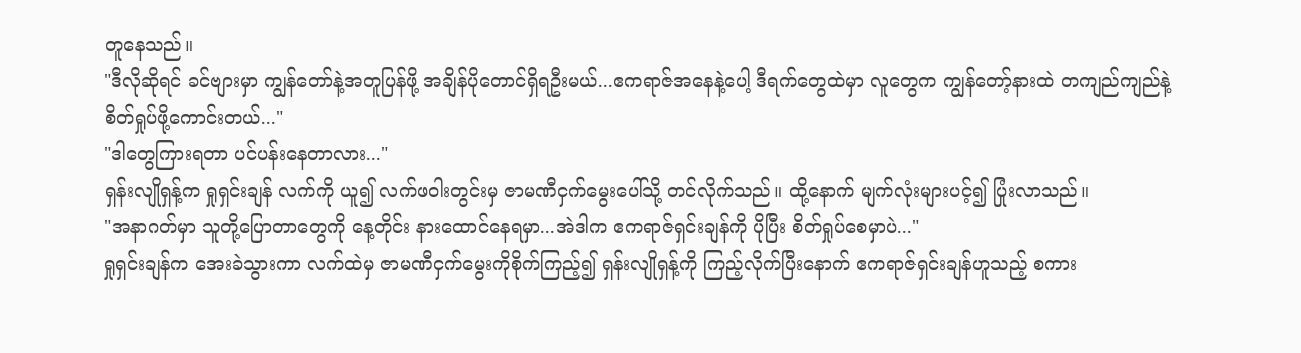တူနေသည်။
"ဒီလိုဆိုရင် ခင်ဗျားမှာ ကျွန်တော်နဲ့အတူပြန်ဖို့ အချိန်ပိုတောင်ရှိရဦးမယ်...ဧကရာဇ်အနေနဲ့ပေါ့ ဒီရက်တွေထဲမှာ လူတွေက ကျွန်တော့်နားထဲ တကျည်ကျည်နဲ့ စိတ်ရှုပ်ဖို့ကောင်းတယ်..."
"ဒါတွေကြားရတာ ပင်ပန်းနေတာလား..."
ရှန်းလျိုရှန့်က ရှုရှင်းချန် လက်ကို ယူ၍ လက်ဖဝါးတွင်းမှ ဇာမဏီငှက်မွေးပေါ်သို့ တင်လိုက်သည်။ ထို့နောက် မျက်လုံးများပင့်၍ ပြုံးလာသည်။
"အနာဂတ်မှာ သူတို့ပြောတာတွေကို နေ့တိုင်း နားထောင်နေရမှာ...အဲဒါက ဧကရာဇ်ရှင်းချန်ကို ပိုပြီး စိတ်ရှုပ်စေမှာပဲ..."
ရှုရှင်းချန်က အေးခဲသွားကာ လက်ထဲမှ ဇာမဏီငှက်မွေးကိုစိုက်ကြည့်၍ ရှန်းလျိုရှန့်ကို ကြည့်လိုက်ပြီးနောက် ဧကရာဇ်ရှင်းချန်ဟူသည့် စကား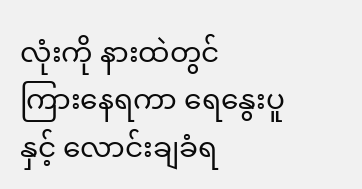လုံးကို နားထဲတွင် ကြားနေရကာ ရေနွေးပူနှင့် လောင်းချခံရ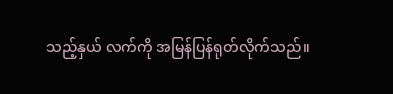သည့်နှယ် လက်ကို အမြန်ပြန်ရုတ်လိုက်သည်။